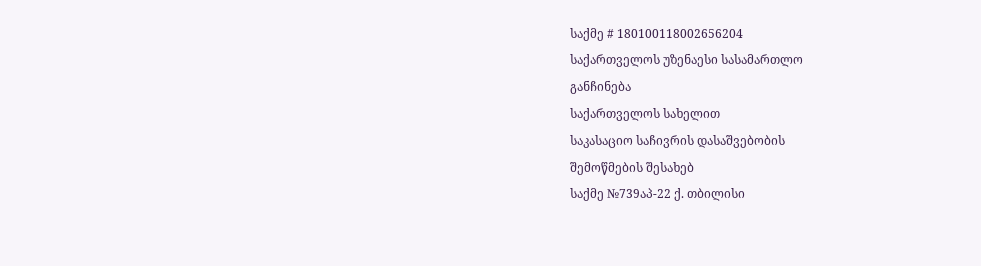საქმე # 180100118002656204
საქართველოს უზენაესი სასამართლო
განჩინება
საქართველოს სახელით
საკასაციო საჩივრის დასაშვებობის
შემოწმების შესახებ
საქმე №739აპ-22 ქ. თბილისი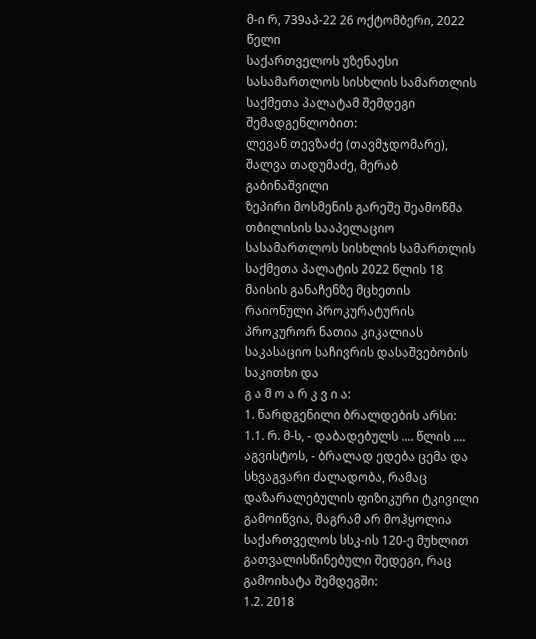მ-ი რ, 739აპ-22 26 ოქტომბერი, 2022 წელი
საქართველოს უზენაესი სასამართლოს სისხლის სამართლის საქმეთა პალატამ შემდეგი შემადგენლობით:
ლევან თევზაძე (თავმჯდომარე),
შალვა თადუმაძე, მერაბ გაბინაშვილი
ზეპირი მოსმენის გარეშე შეამოწმა თბილისის სააპელაციო სასამართლოს სისხლის სამართლის საქმეთა პალატის 2022 წლის 18 მაისის განაჩენზე მცხეთის რაიონული პროკურატურის პროკურორ ნათია კიკალიას საკასაციო საჩივრის დასაშვებობის საკითხი და
გ ა მ ო ა რ კ ვ ი ა:
1. წარდგენილი ბრალდების არსი:
1.1. რ. მ-ს, - დაბადებულს .... წლის .... აგვისტოს, - ბრალად ედება ცემა და სხვაგვარი ძალადობა, რამაც დაზარალებულის ფიზიკური ტკივილი გამოიწვია, მაგრამ არ მოჰყოლია საქართველოს სსკ-ის 120-ე მუხლით გათვალისწინებული შედეგი, რაც გამოიხატა შემდეგში:
1.2. 2018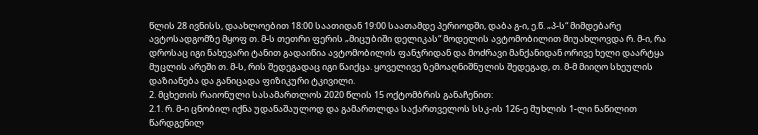წლის 28 ივნისს, დაახლოებით 18:00 საათიდან 19:00 საათამდე პერიოდში, დაბა გ-ი, ე.წ. „პ-ს“ მიმდებარე ავტოსადგომზე მყოფ თ. მ-ს თეთრი ფერის „მიცუბიში დელიკას“ მოდელის ავტომობილით მიუახლოვდა რ. მ-ი, რა დროსაც იგი ნახევარი ტანით გადაიწია ავტომობილის ფანჯრიდან და მოძრავი მანქანიდან ორივე ხელი დაარტყა მუცლის არეში თ. მ-ს, რის შედეგადაც იგი წაიქცა. ყოველივე ზემოაღნიშნულის შედეგად, თ. მ-მ მიიღო სხეულის დაზიანება და განიცადა ფიზიკური ტკივილი.
2. მცხეთის რაიონული სასამართლოს 2020 წლის 15 ოქტომბრის განაჩენით:
2.1. რ. მ-ი ცნობილ იქნა უდანაშაულოდ და გამართლდა საქართველოს სსკ-ის 126-ე მუხლის 1-ლი ნაწილით წარდგენილ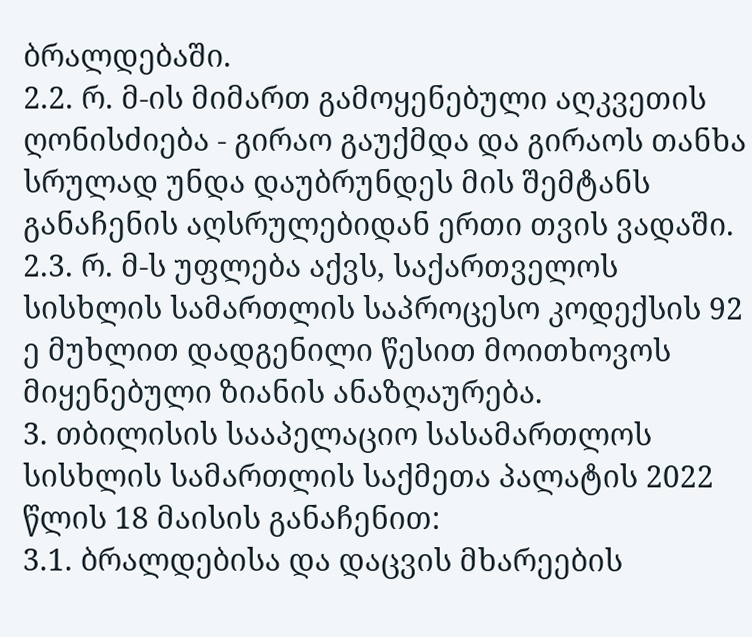ბრალდებაში.
2.2. რ. მ-ის მიმართ გამოყენებული აღკვეთის ღონისძიება - გირაო გაუქმდა და გირაოს თანხა სრულად უნდა დაუბრუნდეს მის შემტანს განაჩენის აღსრულებიდან ერთი თვის ვადაში.
2.3. რ. მ-ს უფლება აქვს, საქართველოს სისხლის სამართლის საპროცესო კოდექსის 92 ე მუხლით დადგენილი წესით მოითხოვოს მიყენებული ზიანის ანაზღაურება.
3. თბილისის სააპელაციო სასამართლოს სისხლის სამართლის საქმეთა პალატის 2022 წლის 18 მაისის განაჩენით:
3.1. ბრალდებისა და დაცვის მხარეების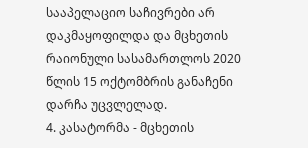სააპელაციო საჩივრები არ დაკმაყოფილდა და მცხეთის რაიონული სასამართლოს 2020 წლის 15 ოქტომბრის განაჩენი დარჩა უცვლელად.
4. კასატორმა - მცხეთის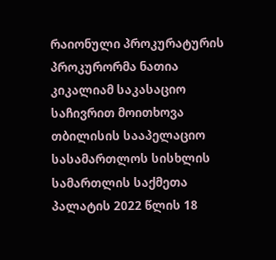რაიონული პროკურატურის პროკურორმა ნათია კიკალიამ საკასაციო საჩივრით მოითხოვა თბილისის სააპელაციო სასამართლოს სისხლის სამართლის საქმეთა პალატის 2022 წლის 18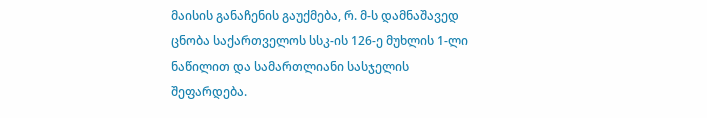მაისის განაჩენის გაუქმება, რ. მ-ს დამნაშავედ ცნობა საქართველოს სსკ-ის 126-ე მუხლის 1-ლი ნაწილით და სამართლიანი სასჯელის შეფარდება.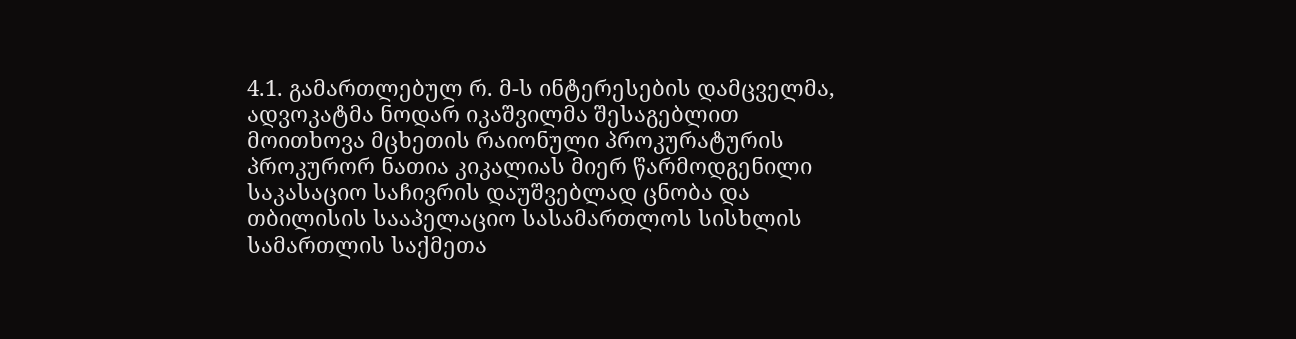4.1. გამართლებულ რ. მ-ს ინტერესების დამცველმა, ადვოკატმა ნოდარ იკაშვილმა შესაგებლით მოითხოვა მცხეთის რაიონული პროკურატურის პროკურორ ნათია კიკალიას მიერ წარმოდგენილი საკასაციო საჩივრის დაუშვებლად ცნობა და თბილისის სააპელაციო სასამართლოს სისხლის სამართლის საქმეთა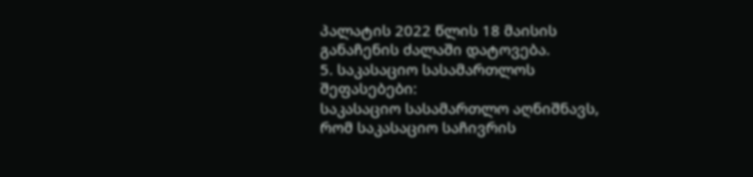პალატის 2022 წლის 18 მაისის განაჩენის ძალაში დატოვება.
5. საკასაციო სასამართლოს შეფასებები:
საკასაციო სასამართლო აღნიშნავს, რომ საკასაციო საჩივრის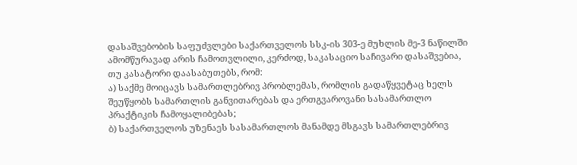დასაშვებობის საფუძვლები საქართველოს სსკ-ის 303-ე მუხლის მე-3 ნაწილში ამომწურავად არის ჩამოთვლილი, კერძოდ, საკასაციო საჩივარი დასაშვებია, თუ კასატორი დაასაბუთებს, რომ:
ა) საქმე მოიცავს სამართლებრივ პრობლემას, რომლის გადაწყვეტაც ხელს შეუწყობს სამართლის განვითარებას და ერთგვაროვანი სასამართლო პრაქტიკის ჩამოყალიბებას;
ბ) საქართველოს უზენაეს სასამართლოს მანამდე მსგავს სამართლებრივ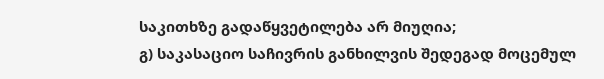საკითხზე გადაწყვეტილება არ მიუღია;
გ) საკასაციო საჩივრის განხილვის შედეგად მოცემულ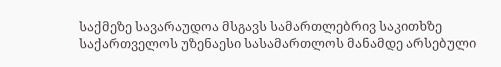საქმეზე სავარაუდოა მსგავს სამართლებრივ საკითხზე საქართველოს უზენაესი სასამართლოს მანამდე არსებული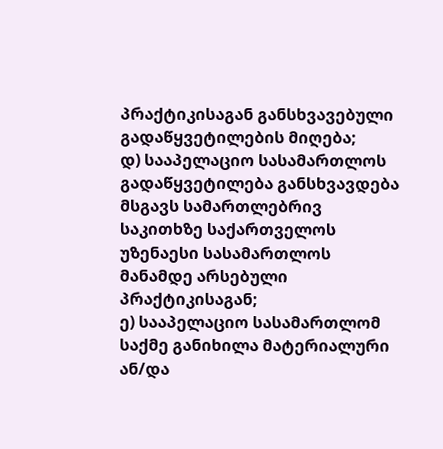პრაქტიკისაგან განსხვავებული გადაწყვეტილების მიღება;
დ) სააპელაციო სასამართლოს გადაწყვეტილება განსხვავდება მსგავს სამართლებრივ საკითხზე საქართველოს უზენაესი სასამართლოს მანამდე არსებული პრაქტიკისაგან;
ე) სააპელაციო სასამართლომ საქმე განიხილა მატერიალური ან/და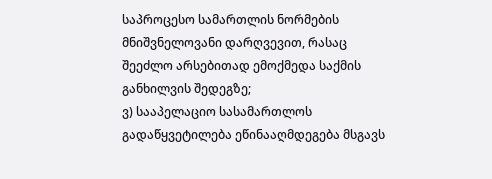საპროცესო სამართლის ნორმების მნიშვნელოვანი დარღვევით, რასაც შეეძლო არსებითად ემოქმედა საქმის განხილვის შედეგზე;
ვ) სააპელაციო სასამართლოს გადაწყვეტილება ეწინააღმდეგება მსგავს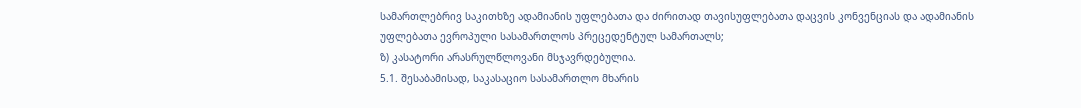სამართლებრივ საკითხზე ადამიანის უფლებათა და ძირითად თავისუფლებათა დაცვის კონვენციას და ადამიანის უფლებათა ევროპული სასამართლოს პრეცედენტულ სამართალს;
ზ) კასატორი არასრულწლოვანი მსჯავრდებულია.
5.1. შესაბამისად, საკასაციო სასამართლო მხარის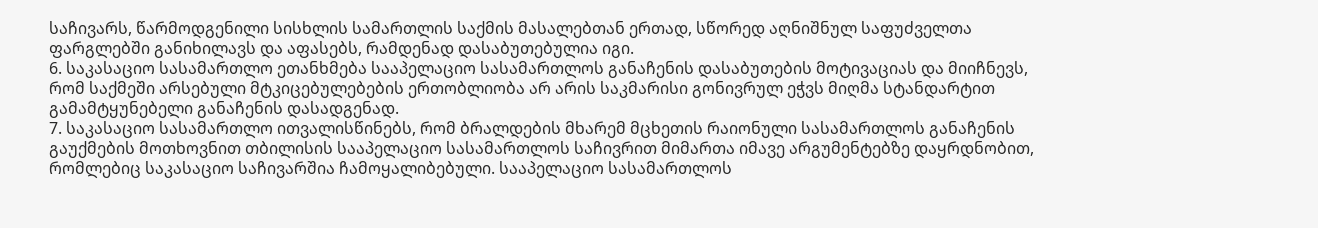საჩივარს, წარმოდგენილი სისხლის სამართლის საქმის მასალებთან ერთად, სწორედ აღნიშნულ საფუძველთა ფარგლებში განიხილავს და აფასებს, რამდენად დასაბუთებულია იგი.
6. საკასაციო სასამართლო ეთანხმება სააპელაციო სასამართლოს განაჩენის დასაბუთების მოტივაციას და მიიჩნევს, რომ საქმეში არსებული მტკიცებულებების ერთობლიობა არ არის საკმარისი გონივრულ ეჭვს მიღმა სტანდარტით გამამტყუნებელი განაჩენის დასადგენად.
7. საკასაციო სასამართლო ითვალისწინებს, რომ ბრალდების მხარემ მცხეთის რაიონული სასამართლოს განაჩენის გაუქმების მოთხოვნით თბილისის სააპელაციო სასამართლოს საჩივრით მიმართა იმავე არგუმენტებზე დაყრდნობით, რომლებიც საკასაციო საჩივარშია ჩამოყალიბებული. სააპელაციო სასამართლოს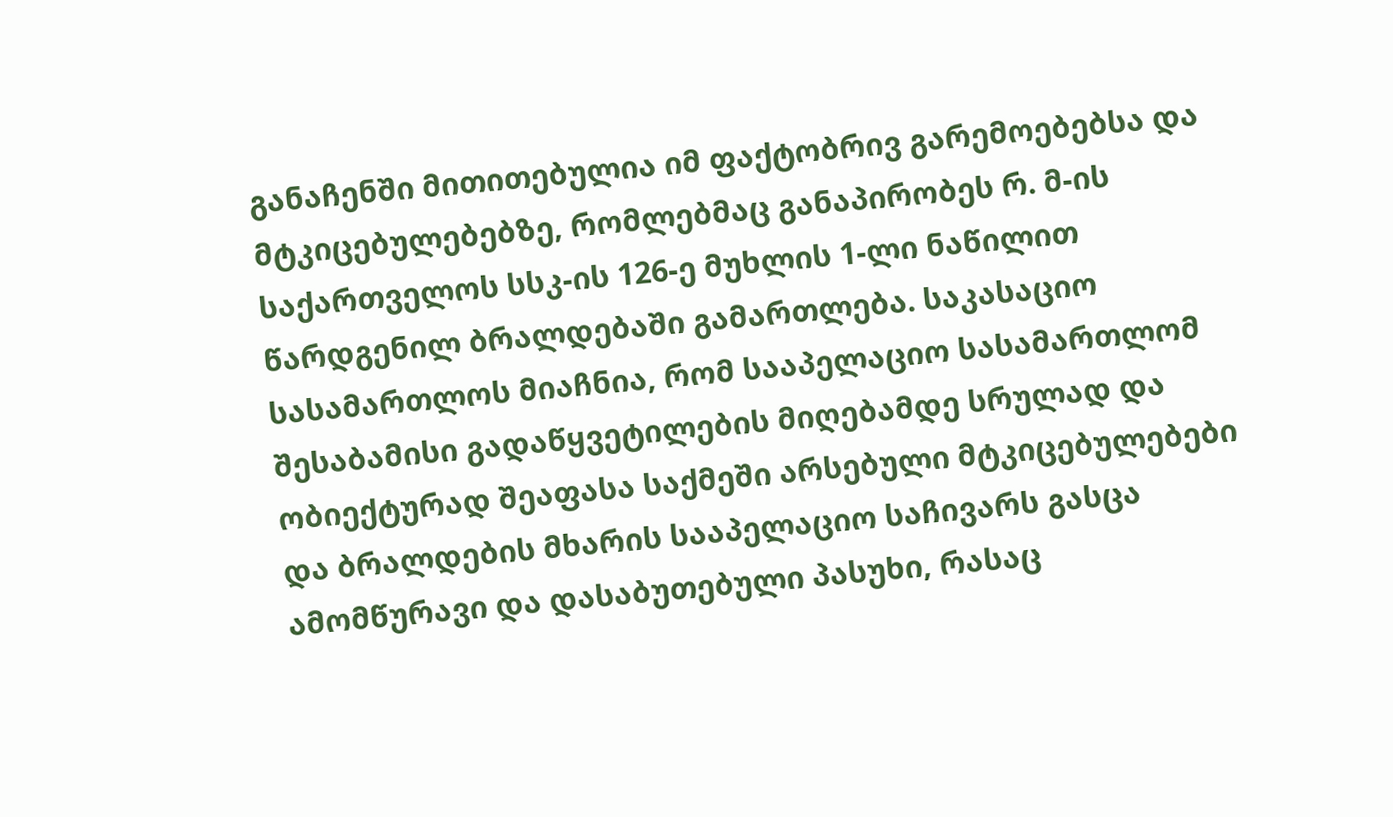განაჩენში მითითებულია იმ ფაქტობრივ გარემოებებსა და მტკიცებულებებზე, რომლებმაც განაპირობეს რ. მ-ის საქართველოს სსკ-ის 126-ე მუხლის 1-ლი ნაწილით წარდგენილ ბრალდებაში გამართლება. საკასაციო სასამართლოს მიაჩნია, რომ სააპელაციო სასამართლომ შესაბამისი გადაწყვეტილების მიღებამდე სრულად და ობიექტურად შეაფასა საქმეში არსებული მტკიცებულებები და ბრალდების მხარის სააპელაციო საჩივარს გასცა ამომწურავი და დასაბუთებული პასუხი, რასაც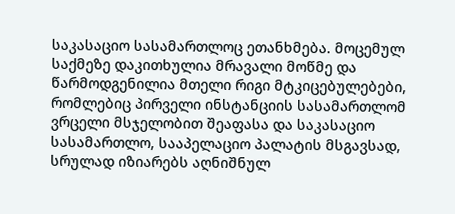საკასაციო სასამართლოც ეთანხმება. მოცემულ საქმეზე დაკითხულია მრავალი მოწმე და წარმოდგენილია მთელი რიგი მტკიცებულებები, რომლებიც პირველი ინსტანციის სასამართლომ ვრცელი მსჯელობით შეაფასა და საკასაციო სასამართლო, სააპელაციო პალატის მსგავსად, სრულად იზიარებს აღნიშნულ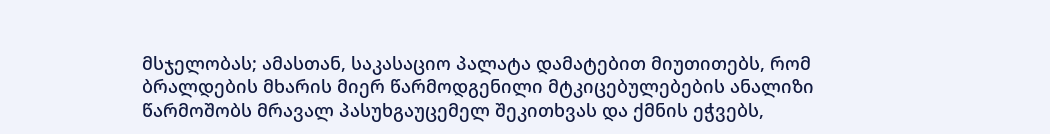მსჯელობას; ამასთან, საკასაციო პალატა დამატებით მიუთითებს, რომ ბრალდების მხარის მიერ წარმოდგენილი მტკიცებულებების ანალიზი წარმოშობს მრავალ პასუხგაუცემელ შეკითხვას და ქმნის ეჭვებს,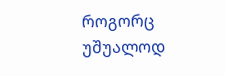როგორც უშუალოდ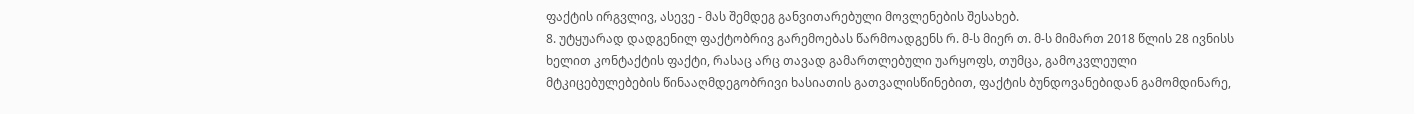ფაქტის ირგვლივ, ასევე - მას შემდეგ განვითარებული მოვლენების შესახებ.
8. უტყუარად დადგენილ ფაქტობრივ გარემოებას წარმოადგენს რ. მ-ს მიერ თ. მ-ს მიმართ 2018 წლის 28 ივნისს ხელით კონტაქტის ფაქტი, რასაც არც თავად გამართლებული უარყოფს, თუმცა, გამოკვლეული მტკიცებულებების წინააღმდეგობრივი ხასიათის გათვალისწინებით, ფაქტის ბუნდოვანებიდან გამომდინარე,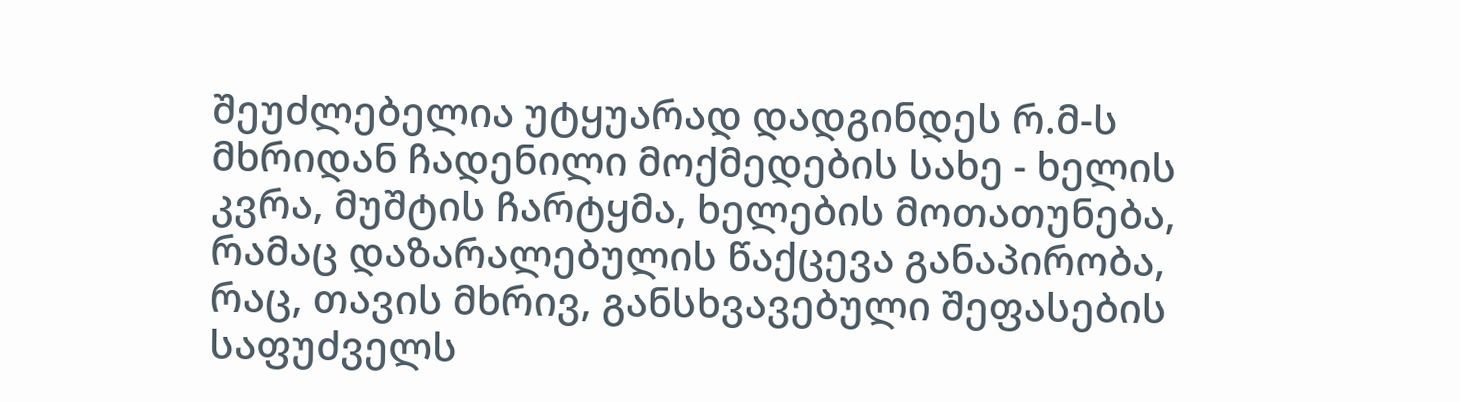შეუძლებელია უტყუარად დადგინდეს რ.მ-ს მხრიდან ჩადენილი მოქმედების სახე - ხელის კვრა, მუშტის ჩარტყმა, ხელების მოთათუნება, რამაც დაზარალებულის წაქცევა განაპირობა, რაც, თავის მხრივ, განსხვავებული შეფასების საფუძველს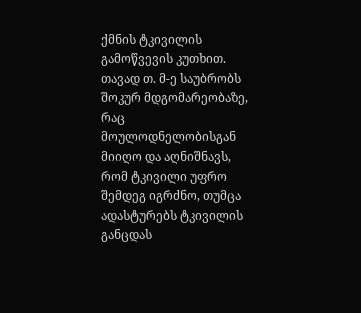ქმნის ტკივილის გამოწვევის კუთხით. თავად თ. მ-ე საუბრობს შოკურ მდგომარეობაზე, რაც მოულოდნელობისგან მიიღო და აღნიშნავს, რომ ტკივილი უფრო შემდეგ იგრძნო, თუმცა ადასტურებს ტკივილის განცდას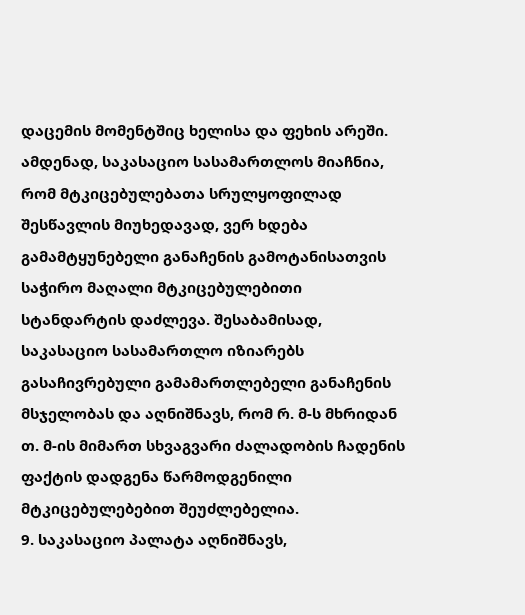დაცემის მომენტშიც ხელისა და ფეხის არეში. ამდენად, საკასაციო სასამართლოს მიაჩნია, რომ მტკიცებულებათა სრულყოფილად შესწავლის მიუხედავად, ვერ ხდება გამამტყუნებელი განაჩენის გამოტანისათვის საჭირო მაღალი მტკიცებულებითი სტანდარტის დაძლევა. შესაბამისად, საკასაციო სასამართლო იზიარებს გასაჩივრებული გამამართლებელი განაჩენის მსჯელობას და აღნიშნავს, რომ რ. მ-ს მხრიდან თ. მ-ის მიმართ სხვაგვარი ძალადობის ჩადენის ფაქტის დადგენა წარმოდგენილი მტკიცებულებებით შეუძლებელია.
9. საკასაციო პალატა აღნიშნავს,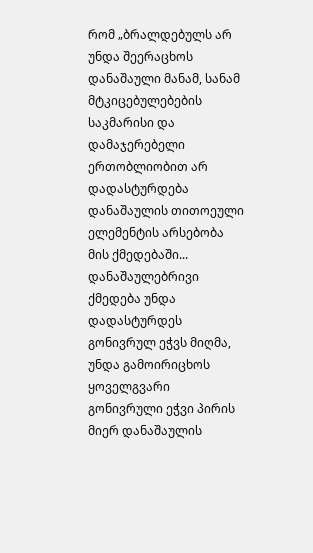რომ „ბრალდებულს არ უნდა შეერაცხოს დანაშაული მანამ, სანამ მტკიცებულებების საკმარისი და დამაჯერებელი ერთობლიობით არ დადასტურდება დანაშაულის თითოეული ელემენტის არსებობა მის ქმედებაში... დანაშაულებრივი ქმედება უნდა დადასტურდეს გონივრულ ეჭვს მიღმა, უნდა გამოირიცხოს ყოველგვარი გონივრული ეჭვი პირის მიერ დანაშაულის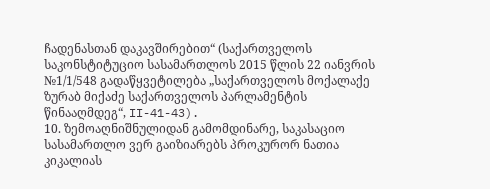ჩადენასთან დაკავშირებით“ (საქართველოს საკონსტიტუციო სასამართლოს 2015 წლის 22 იანვრის №1/1/548 გადაწყვეტილება „საქართველოს მოქალაქე ზურაბ მიქაძე საქართველოს პარლამენტის წინააღმდეგ“, II-41-43).
10. ზემოაღნიშნულიდან გამომდინარე, საკასაციო სასამართლო ვერ გაიზიარებს პროკურორ ნათია კიკალიას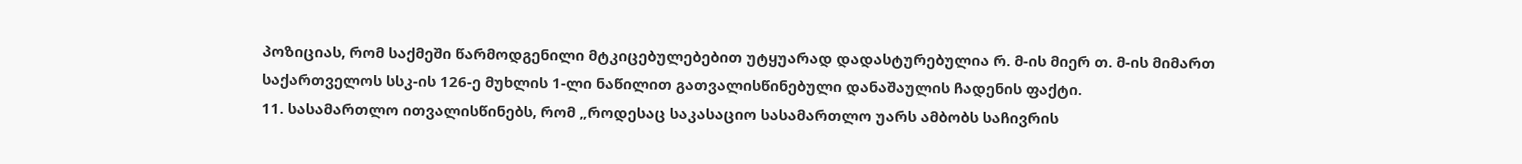პოზიციას, რომ საქმეში წარმოდგენილი მტკიცებულებებით უტყუარად დადასტურებულია რ. მ-ის მიერ თ. მ-ის მიმართ საქართველოს სსკ-ის 126-ე მუხლის 1-ლი ნაწილით გათვალისწინებული დანაშაულის ჩადენის ფაქტი.
11. სასამართლო ითვალისწინებს, რომ „როდესაც საკასაციო სასამართლო უარს ამბობს საჩივრის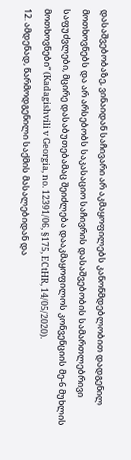დასაშვებობაზე, ვინაიდან საჩივარი არ აკმაყოფილებს კანონმდებლობით დადგენილ მოთხოვნებს და არ არსებობს საკასაციო საჩივრის დასაშვებობის სამართლებრივი საფუძვლები, მცირე დასაბუთებამაც შეიძლება დააკმაყოფილოს კონვენციის მე-6 მუხლის მოთხოვნები“ (Kadagishvili v Georgia, no. 12391/06, §175, ECtHR, 14/05/2020).
12. ამდენად, წარმოდგენილი საქმის მასალებიდან და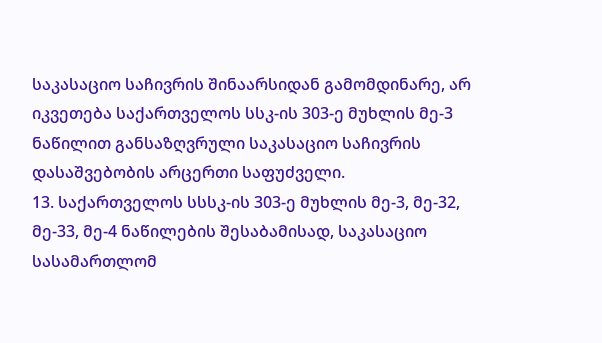საკასაციო საჩივრის შინაარსიდან გამომდინარე, არ იკვეთება საქართველოს სსკ-ის 303-ე მუხლის მე-3 ნაწილით განსაზღვრული საკასაციო საჩივრის დასაშვებობის არცერთი საფუძველი.
13. საქართველოს სსსკ-ის 303-ე მუხლის მე-3, მე-32, მე-33, მე-4 ნაწილების შესაბამისად, საკასაციო სასამართლომ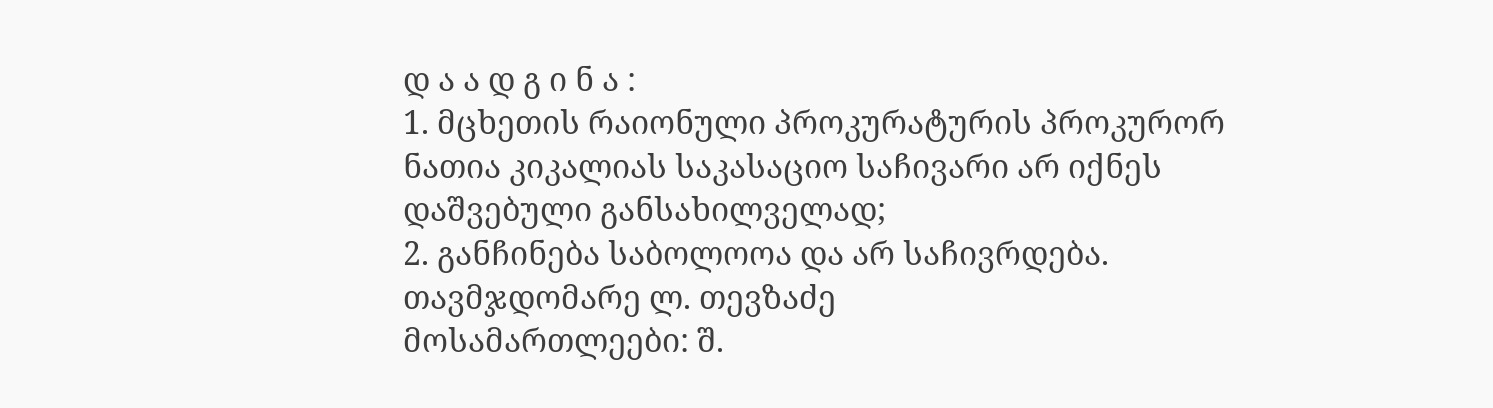დ ა ა დ გ ი ნ ა :
1. მცხეთის რაიონული პროკურატურის პროკურორ ნათია კიკალიას საკასაციო საჩივარი არ იქნეს დაშვებული განსახილველად;
2. განჩინება საბოლოოა და არ საჩივრდება.
თავმჯდომარე ლ. თევზაძე
მოსამართლეები: შ.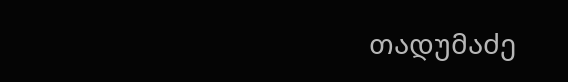თადუმაძე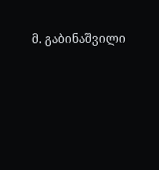მ. გაბინაშვილი